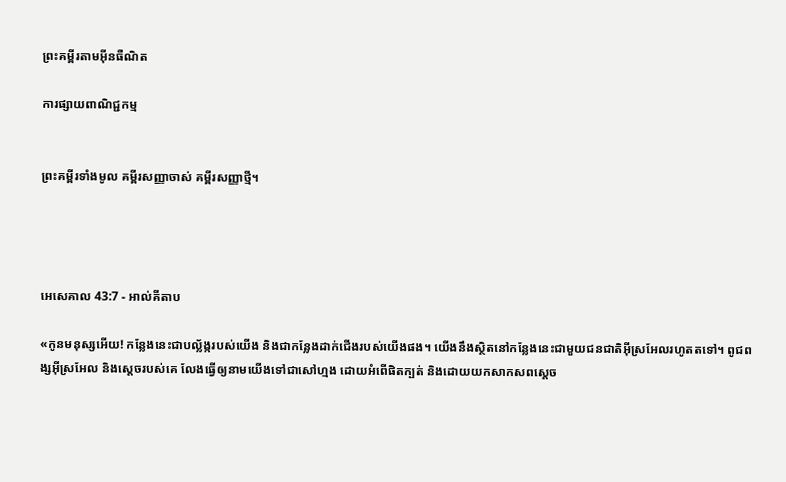ព្រះគម្ពីរតាមអ៊ីនធឺណិត

ការផ្សាយពាណិជ្ជកម្ម


ព្រះគម្ពីរទាំងមូល គម្ពីរសញ្ញាចាស់ គម្ពីរសញ្ញាថ្មី។




អេ‌សេ‌គាល 43:7 - អាល់គីតាប

«កូនមនុស្សអើយ! កន្លែងនេះជាបល្ល័ង្ករបស់យើង និងជាកន្លែងដាក់ជើងរបស់យើងផង។ យើងនឹងស្ថិតនៅកន្លែងនេះជាមួយជន‌ជាតិអ៊ីស្រ‌អែលរហូតតទៅ។ ពូជ‌ពង្សអ៊ីស្រ‌អែល និងស្ដេចរបស់គេ លែងធ្វើឲ្យនាមយើងទៅជាសៅ‌ហ្មង ដោយអំពើផិតក្បត់ និងដោយយកសាក‌សពស្ដេច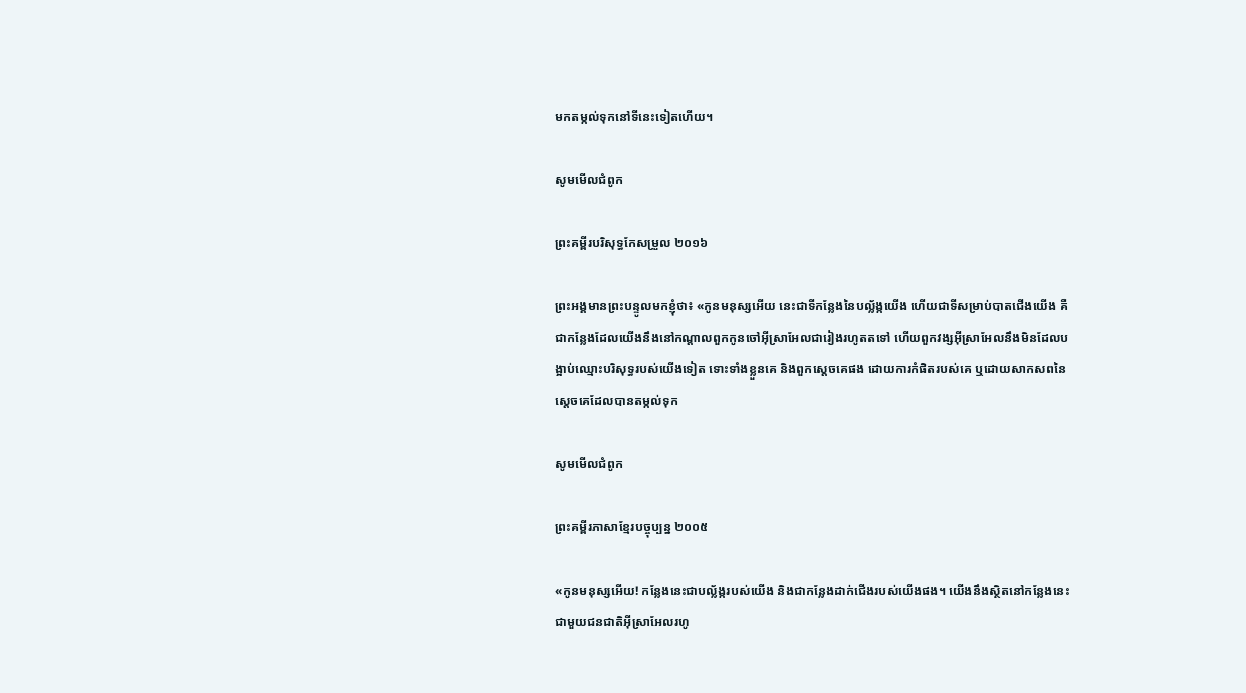មកតម្កល់ទុកនៅទីនេះទៀតហើយ។

សូមមើលជំពូក

ព្រះគម្ពីរបរិសុទ្ធកែសម្រួល ២០១៦

ព្រះ‌អង្គមានព្រះ‌បន្ទូលមកខ្ញុំថា៖ «កូនមនុស្សអើយ នេះជាទីកន្លែងនៃបល្ល័ង្កយើង ហើយជាទីសម្រាប់បាតជើងយើង គឺជាកន្លែងដែលយើងនឹងនៅកណ្ដាលពួកកូនចៅអ៊ីស្រា‌អែលជារៀងរហូតតទៅ ហើយពួកវង្សអ៊ីស្រា‌អែលនឹងមិនដែលបង្អាប់ឈ្មោះបរិសុទ្ធរបស់យើងទៀត ទោះទាំងខ្លួនគេ និងពួកស្តេចគេផង ដោយការកំផិតរបស់គេ ឬដោយសាក‌សពនៃស្តេចគេដែលបានតម្កល់ទុក

សូមមើលជំពូក

ព្រះគម្ពីរភាសាខ្មែរបច្ចុប្បន្ន ២០០៥

«កូនមនុស្សអើយ! កន្លែងនេះជាបល្ល័ង្ករបស់យើង និងជាកន្លែងដាក់ជើងរបស់យើងផង។ យើងនឹងស្ថិតនៅកន្លែងនេះជាមួយជន‌ជាតិអ៊ីស្រា‌អែលរហូ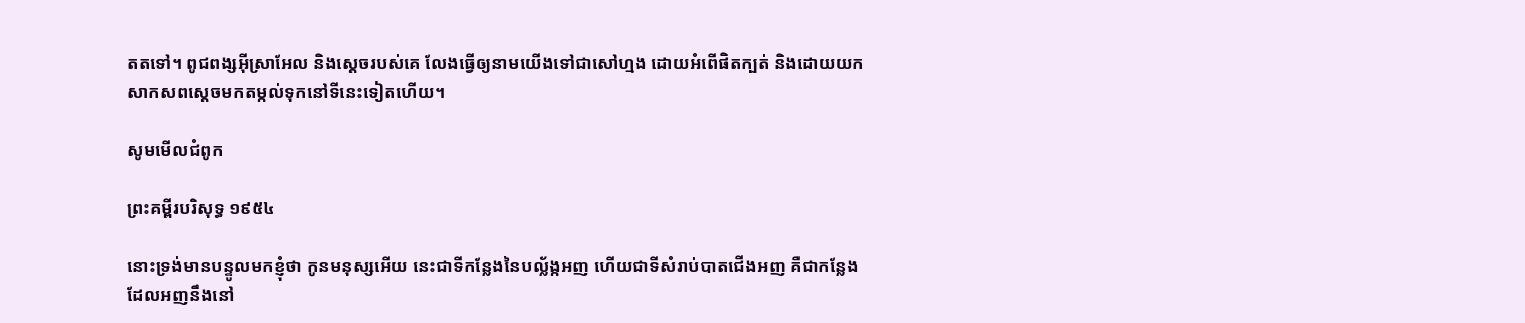តតទៅ។ ពូជ‌ពង្សអ៊ីស្រា‌អែល និងស្ដេចរបស់គេ លែងធ្វើឲ្យនាមយើងទៅជាសៅ‌ហ្មង ដោយអំពើផិតក្បត់ និងដោយយកសាក‌សពស្ដេចមកតម្កល់ទុកនៅទីនេះទៀតហើយ។

សូមមើលជំពូក

ព្រះគម្ពីរបរិសុទ្ធ ១៩៥៤

នោះទ្រង់មានបន្ទូលមកខ្ញុំថា កូនមនុស្សអើយ នេះជាទីកន្លែងនៃបល្ល័ង្កអញ ហើយជាទីសំរាប់បាតជើងអញ គឺជាកន្លែងដែលអញនឹងនៅ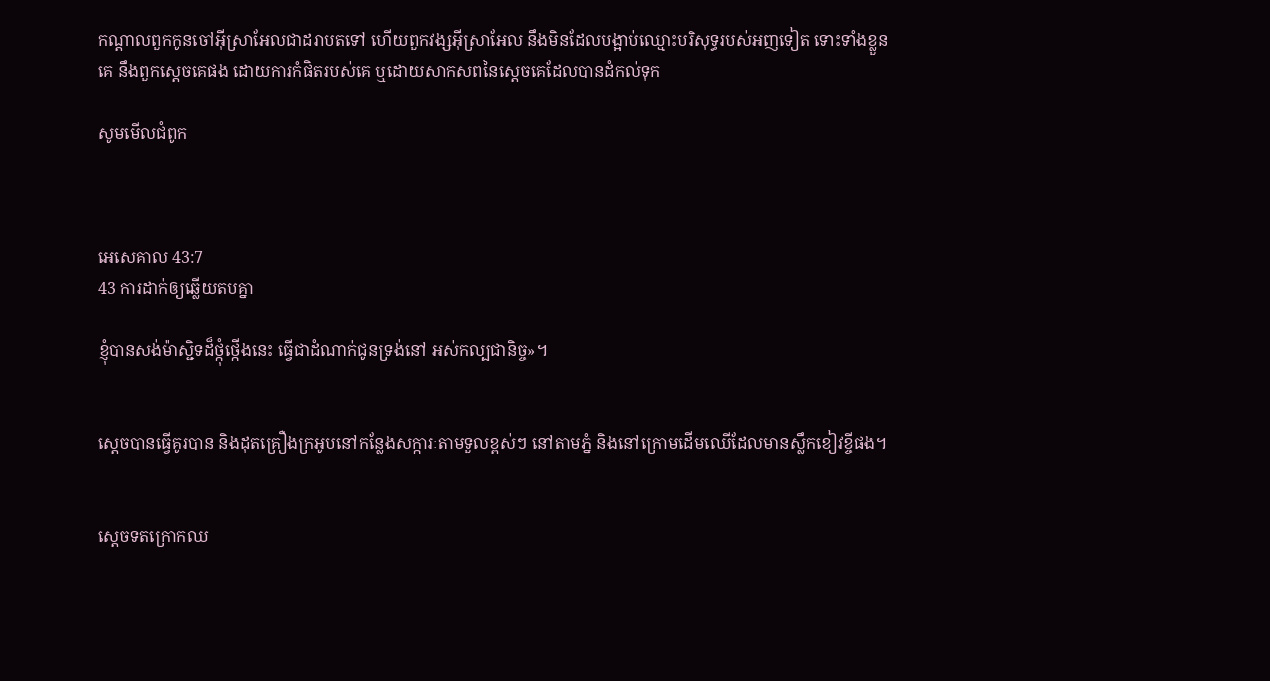កណ្តាលពួកកូនចៅអ៊ីស្រាអែលជាដរាបតទៅ ហើយពួកវង្សអ៊ីស្រាអែល នឹងមិនដែលបង្អាប់ឈ្មោះបរិសុទ្ធរបស់អញទៀត ទោះទាំងខ្លួនគេ នឹងពួកស្តេចគេផង ដោយការកំផិតរបស់គេ ឬដោយសាក‌សពនៃស្តេចគេដែលបានដំកល់ទុក

សូមមើលជំពូក



អេ‌សេ‌គាល 43:7
43 ការដាក់ឲ្យឆ្លើយតបគ្នា

ខ្ញុំបានសង់ម៉ាស្ជិទដ៏ថ្កុំ‌ថ្កើងនេះ ធ្វើជាដំណាក់ជូនទ្រង់នៅ អស់‌កល្បជា‌និច្ច»។


ស្តេចបានធ្វើគូរបាន និងដុតគ្រឿងក្រអូបនៅកន្លែងសក្ការៈតាមទួលខ្ពស់ៗ នៅតាមភ្នំ និងនៅក្រោមដើមឈើដែលមានស្លឹកខៀវខ្ចីផង។


ស្តេចទតក្រោកឈ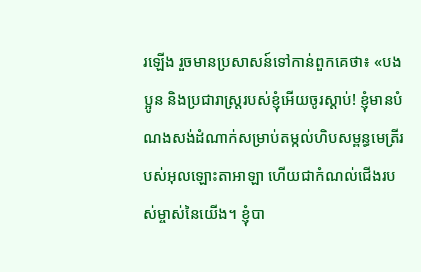រឡើង រួចមានប្រសាសន៍ទៅកាន់ពួកគេថា៖ «បងប្អូន និងប្រជា‌រាស្ត្ររបស់ខ្ញុំអើយចូរស្តាប់! ខ្ញុំមានបំណងសង់ដំណាក់សម្រាប់តម្កល់ហិបសម្ពន្ធ‌មេត្រីរបស់អុលឡោះ‌តាអាឡា ហើយជាកំណល់ជើងរបស់ម្ចាស់នៃយើង។ ខ្ញុំបា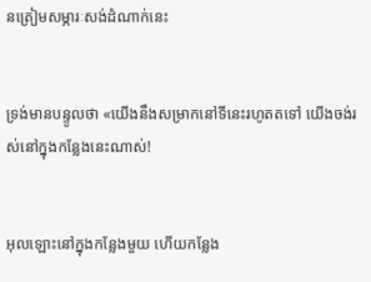នត្រៀមសម្ភារៈសង់ដំណាក់នេះ


ទ្រង់មានបន្ទូលថា «យើងនឹងសម្រាកនៅទីនេះរហូតតទៅ យើងចង់រស់នៅក្នុងកន្លែងនេះណាស់!


អុលឡោះនៅក្នុងកន្លែងមួយ ហើយកន្លែង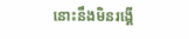នោះនឹងមិនរង្គើ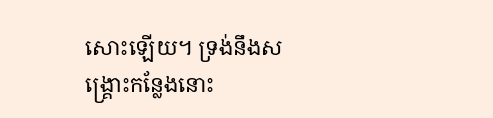សោះឡើយ។ ទ្រង់នឹងសង្គ្រោះកន្លែងនោះ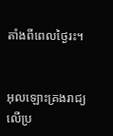តាំងពីពេលថ្ងៃរះ។


អុលឡោះគ្រងរាជ្យលើប្រ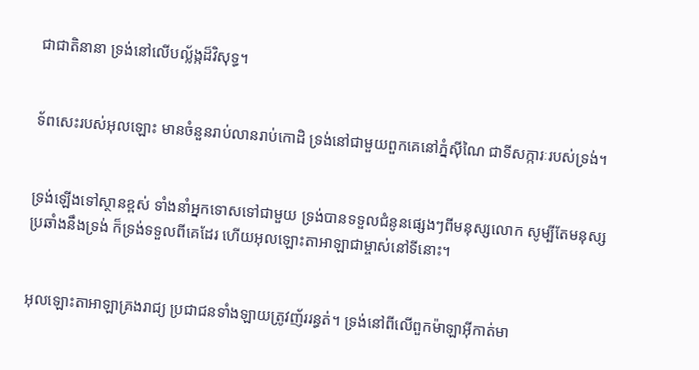ជា‌ជាតិនានា ទ្រង់នៅលើបល្ល័ង្កដ៏‌វិសុទ្ធ។


ទ័ពសេះរបស់អុលឡោះ មានចំនួនរាប់លានរាប់កោដិ ទ្រង់នៅជាមួយពួកគេនៅភ្នំស៊ីណៃ ជាទី‌សក្ការៈរបស់ទ្រង់។


ទ្រង់ឡើងទៅស្ថានខ្ពស់ ទាំងនាំអ្នកទោសទៅជាមួយ ទ្រង់បានទទួលជំនូនផ្សេងៗពីមនុស្សលោក សូម្បីតែមនុស្សប្រឆាំងនឹងទ្រង់ ក៏ទ្រង់ទទួលពីគេដែរ ហើយអុលឡោះ‌តាអាឡាជាម្ចាស់នៅទីនោះ។


អុលឡោះ‌តាអាឡាគ្រងរាជ្យ ប្រជា‌ជនទាំង‌ឡាយត្រូវញ័រ‌រន្ធត់។ ទ្រង់នៅពីលើពួកម៉ាឡា‌អ៊ីកាត់មា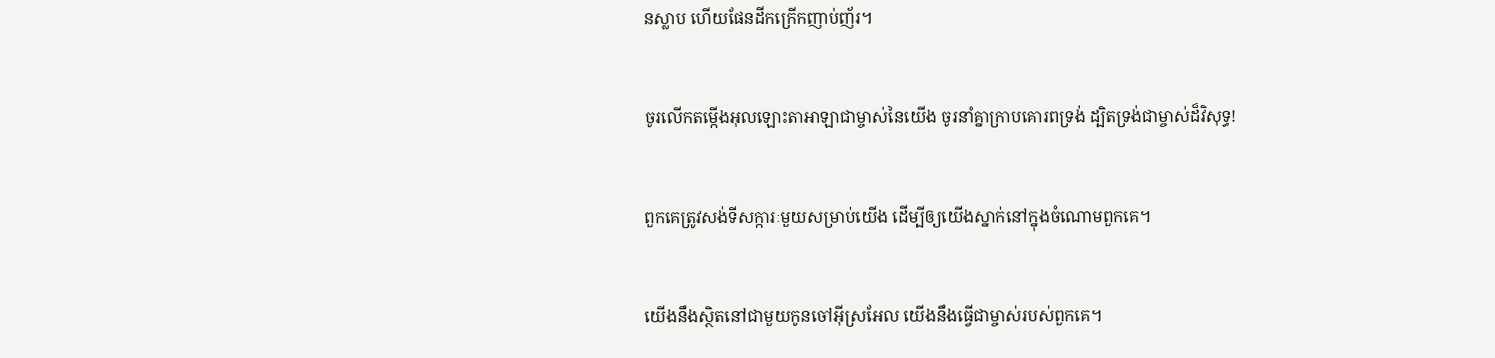នស្លាប ហើយផែនដីកក្រើកញាប់‌ញ័រ។


ចូរលើកតម្កើងអុលឡោះ‌តាអាឡាជាម្ចាស់នៃយើង ចូរនាំគ្នាក្រាបគោរពទ្រង់ ដ្បិតទ្រង់ជាម្ចាស់ដ៏‌វិសុទ្ធ!


ពួកគេត្រូវសង់ទីសក្ការៈមួយសម្រាប់យើង ដើម្បីឲ្យយើងស្នាក់នៅក្នុងចំណោមពួកគេ។


យើងនឹងស្ថិតនៅជាមួយកូនចៅអ៊ីស្រ‌អែល យើងនឹងធ្វើជាម្ចាស់របស់ពួកគេ។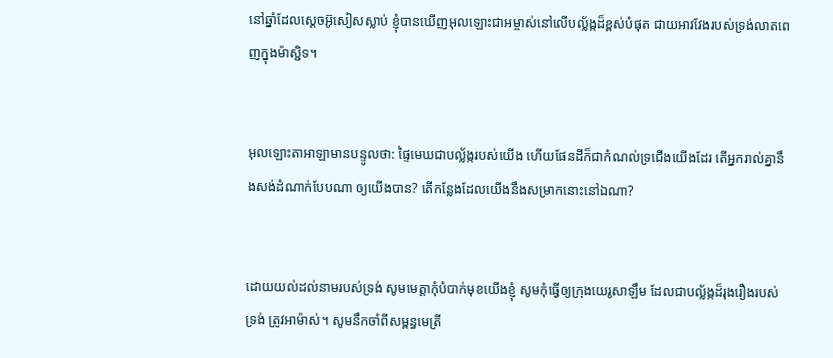នៅឆ្នាំដែលស្តេចអ៊ូសៀសស្លាប់ ខ្ញុំបានឃើញអុលឡោះជាអម្ចាស់នៅលើបល្ល័ង្កដ៏ខ្ពស់បំផុត ជាយអាវវែងរបស់ទ្រង់លាតពេញក្នុងម៉ាស្ជិទ។


អុលឡោះ‌តាអាឡាមានបន្ទូលថា: ផ្ទៃមេឃជាបល្ល័ង្ករបស់យើង ហើយផែនដីក៏ជាកំណល់ទ្រជើងយើងដែរ តើអ្នករាល់គ្នានឹងសង់ដំណាក់បែបណា ឲ្យយើងបាន? តើកន្លែងដែលយើងនឹងសម្រាកនោះនៅឯណា?


ដោយយល់ដល់នាមរបស់ទ្រង់ សូមមេត្តាកុំបំបាក់មុខយើងខ្ញុំ សូមកុំធ្វើឲ្យក្រុងយេរូ‌សាឡឹម ដែលជាបល្ល័ង្កដ៏រុង‌រឿងរបស់ទ្រង់ ត្រូវអាម៉ាស់។ សូមនឹកចាំពីសម្ពន្ធ‌មេត្រី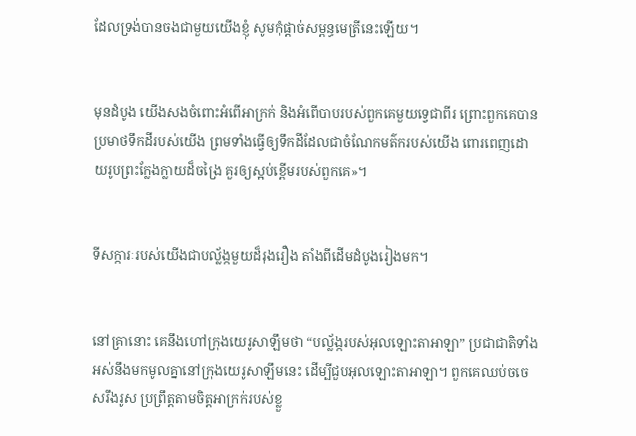ដែលទ្រង់បានចងជាមួយយើងខ្ញុំ សូមកុំផ្ដាច់សម្ពន្ធ‌មេត្រីនេះឡើយ។


មុនដំបូង យើងសងចំពោះអំពើអាក្រក់ និងអំពើបាបរបស់ពួកគេមួយទ្វេជាពីរ ព្រោះពួកគេបានប្រមាថទឹកដីរបស់យើង ព្រមទាំងធ្វើឲ្យទឹកដីដែលជាចំណែកមត៌ករបស់យើង ពោរ‌ពេញដោយរូបព្រះក្លែង‌ក្លាយដ៏ចង្រៃ គួរឲ្យស្អប់ខ្ពើមរបស់ពួកគេ»។


ទី‌សក្ការៈរបស់យើងជាបល្ល័ង្កមួយដ៏រុង‌រឿង តាំងពីដើមដំបូងរៀងមក។


នៅគ្រានោះ គេនឹងហៅក្រុងយេរូ‌សាឡឹមថា “បល្ល័ង្ករបស់អុលឡោះ‌តាអាឡា” ប្រជា‌ជាតិទាំងអស់នឹងមកមូលគ្នានៅក្រុងយេរូ‌សាឡឹមនេះ ដើម្បីជួបអុលឡោះ‌តាអាឡា។ ពួកគេឈប់ចចេសរឹង‌រូស ប្រព្រឹត្តតាមចិត្តអាក្រក់របស់ខ្លួ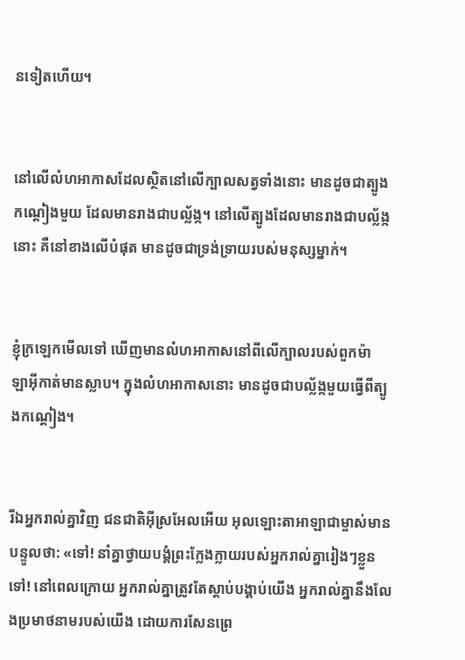នទៀតហើយ។


នៅលើលំហអាកាសដែលស្ថិតនៅលើក្បាលសត្វទាំងនោះ មានដូចជាត្បូងកណ្ដៀងមួយ ដែលមានរាងជាបល្ល័ង្ក។ នៅលើត្បូងដែលមានរាងជាបល្ល័ង្កនោះ គឺនៅខាងលើបំផុត មានដូចជាទ្រង់‌ទ្រាយរបស់មនុស្សម្នាក់។


ខ្ញុំក្រឡេកមើលទៅ ឃើញមានលំហអាកាសនៅពីលើក្បាលរបស់ពួកម៉ាឡា‌អ៊ីកាត់មានស្លាប។ ក្នុងលំហអាកាសនោះ មានដូចជាបល្ល័ង្កមួយធ្វើពីត្បូងកណ្ដៀង។


រីឯអ្នករាល់គ្នាវិញ ជន‌ជាតិអ៊ីស្រ‌អែលអើយ អុលឡោះ‌តាអាឡាជាម្ចាស់មានបន្ទូលថា: «ទៅ! នាំគ្នាថ្វាយ‌បង្គំព្រះក្លែង‌ក្លាយរបស់អ្នករាល់គ្នារៀងៗខ្លួនទៅ! នៅពេលក្រោយ អ្នករាល់គ្នាត្រូវតែស្ដាប់បង្គាប់យើង អ្នករាល់គ្នានឹងលែងប្រមាថនាមរបស់យើង ដោយការសែន‌ព្រេ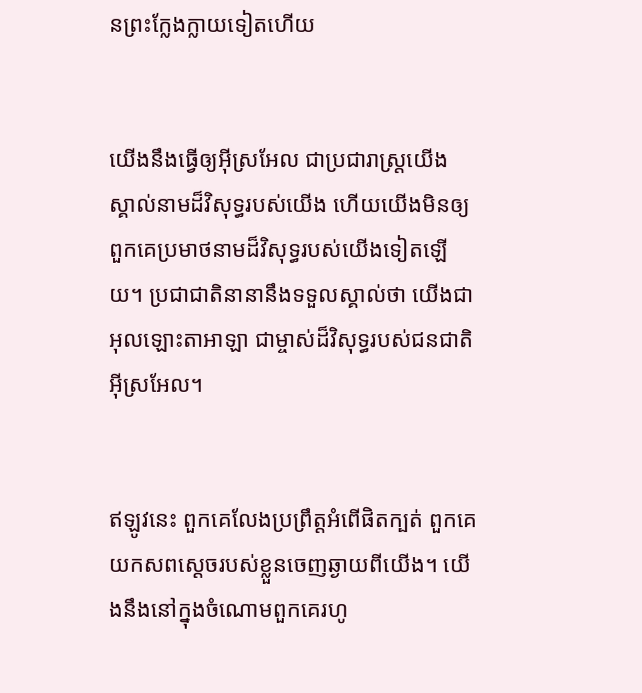នព្រះក្លែង‌ក្លាយទៀតហើយ


យើងនឹងធ្វើឲ្យអ៊ីស្រ‌អែល ជាប្រជា‌រាស្ត្រយើង ស្គាល់នាមដ៏‌វិសុទ្ធរបស់យើង ហើយយើងមិនឲ្យពួកគេប្រមាថនាមដ៏‌វិសុទ្ធរបស់យើងទៀតឡើយ។ ប្រជា‌ជាតិនានានឹងទទួលស្គាល់ថា យើងជាអុលឡោះ‌តាអាឡា ជាម្ចាស់ដ៏‌វិសុទ្ធរបស់ជន‌ជាតិអ៊ីស្រ‌អែល។


ឥឡូវនេះ ពួកគេលែងប្រព្រឹត្តអំពើផិតក្បត់ ពួកគេយកសពស្ដេចរបស់ខ្លួនចេញឆ្ងាយពីយើង។ យើងនឹងនៅក្នុងចំណោមពួកគេរហូ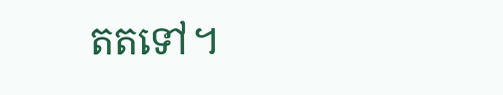តតទៅ។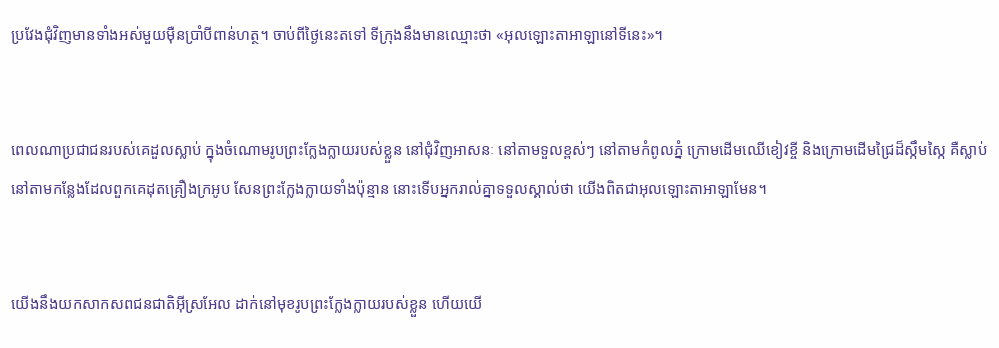ប្រវែងជុំ‌វិញមានទាំងអស់មួយម៉ឺនប្រាំបីពាន់ហត្ថ។ ចាប់ពីថ្ងៃនេះតទៅ ទីក្រុងនឹងមានឈ្មោះថា «អុលឡោះ‌តាអាឡានៅទីនេះ»។


ពេលណាប្រជា‌ជនរបស់គេដួលស្លាប់ ក្នុងចំណោមរូបព្រះក្លែង‌ក្លាយរបស់ខ្លួន នៅជុំ‌វិញអាសនៈ នៅតាមទួលខ្ពស់ៗ នៅតាមកំពូលភ្នំ ក្រោមដើមឈើខៀវខ្ចី និងក្រោមដើមជ្រៃដ៏ស្កឹម‌ស្កៃ គឺស្លាប់នៅតាមកន្លែងដែលពួកគេដុតគ្រឿងក្រអូប សែនព្រះក្លែង‌ក្លាយទាំងប៉ុន្មាន នោះទើបអ្នករាល់គ្នាទទួលស្គាល់ថា យើងពិតជាអុលឡោះ‌តាអាឡាមែន។


យើងនឹងយកសាក‌សពជន‌ជាតិអ៊ីស្រ‌អែល ដាក់នៅមុខរូបព្រះក្លែង‌ក្លាយរបស់ខ្លួន ហើយយើ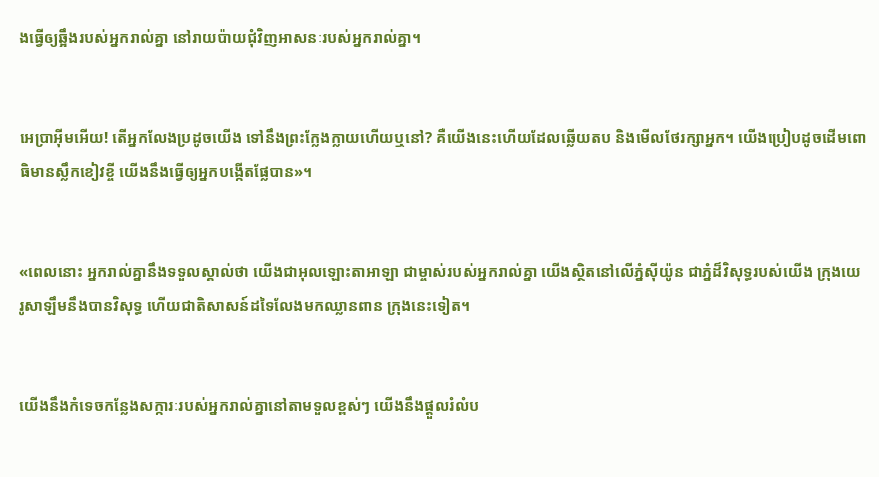ងធ្វើឲ្យឆ្អឹងរបស់អ្នករាល់គ្នា នៅរាយ‌ប៉ាយជុំ‌វិញអាសនៈរបស់អ្នករាល់គ្នា។


អេប្រាអ៊ីមអើយ! តើអ្នកលែងប្រដូចយើង ទៅនឹងព្រះក្លែង‌ក្លាយហើយឬនៅ? គឺយើងនេះហើយដែលឆ្លើយតប និងមើលថែ‌រក្សាអ្នក។ យើងប្រៀបដូចដើមពោធិមានស្លឹកខៀវខ្ចី យើងនឹងធ្វើឲ្យអ្នកបង្កើតផ្លែបាន»។


«ពេលនោះ អ្នករាល់គ្នានឹងទទួលស្គាល់ថា យើងជាអុលឡោះ‌តាអាឡា ជាម្ចាស់របស់អ្នករាល់គ្នា យើងស្ថិតនៅលើភ្នំស៊ីយ៉ូន ជាភ្នំដ៏‌វិសុទ្ធរបស់យើង ក្រុងយេរូ‌សាឡឹមនឹងបានវិសុទ្ធ ហើយជាតិសាសន៍ដទៃលែងមកឈ្លាន‌ពាន ក្រុងនេះទៀត។


យើងនឹងកំទេចកន្លែងសក្ការៈរបស់អ្នករាល់គ្នានៅតាមទួលខ្ពស់ៗ យើងនឹងផ្តួលរំលំប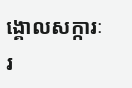ង្គោលសក្ការៈរ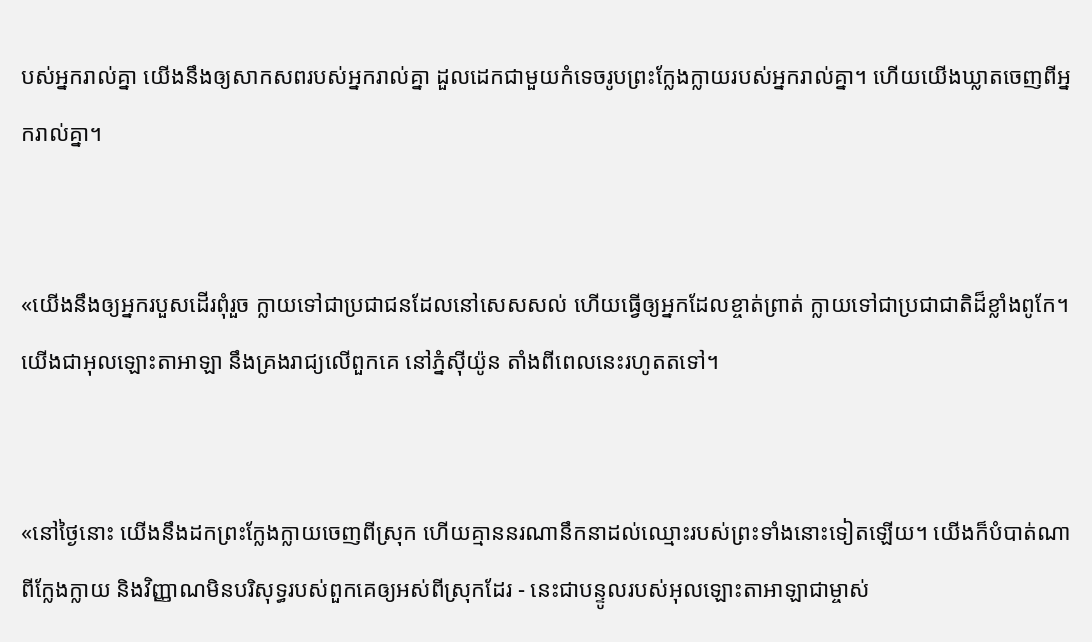បស់អ្នករាល់គ្នា យើងនឹងឲ្យសាកសពរបស់អ្នករាល់គ្នា ដួលដេកជាមួយកំទេចរូបព្រះក្លែងក្លាយរបស់អ្នករាល់គ្នា។ ហើយយើងឃ្លាតចេញពីអ្នករាល់គ្នា។


«យើងនឹងឲ្យអ្នករបួសដើរពុំរួច ក្លាយទៅជាប្រជា‌ជនដែលនៅសេស‌សល់ ហើយធ្វើឲ្យអ្នកដែលខ្ចាត់ព្រាត់ ក្លាយទៅជាប្រជា‌ជាតិដ៏ខ្លាំងពូកែ។ យើងជាអុលឡោះ‌តាអាឡា នឹងគ្រងរាជ្យលើពួកគេ នៅភ្នំស៊ីយ៉ូន តាំងពីពេលនេះរហូតតទៅ។


«នៅថ្ងៃនោះ យើងនឹងដកព្រះក្លែង‌ក្លាយចេញពីស្រុក ហើយគ្មាននរណានឹកនាដល់ឈ្មោះរបស់ព្រះទាំងនោះទៀតឡើយ។ យើងក៏បំបាត់ណាពីក្លែង‌ក្លាយ និងវិញ្ញាណមិនបរិសុទ្ធរបស់ពួកគេឲ្យអស់ពីស្រុកដែរ - នេះជាបន្ទូលរបស់អុលឡោះ‌តាអាឡាជាម្ចាស់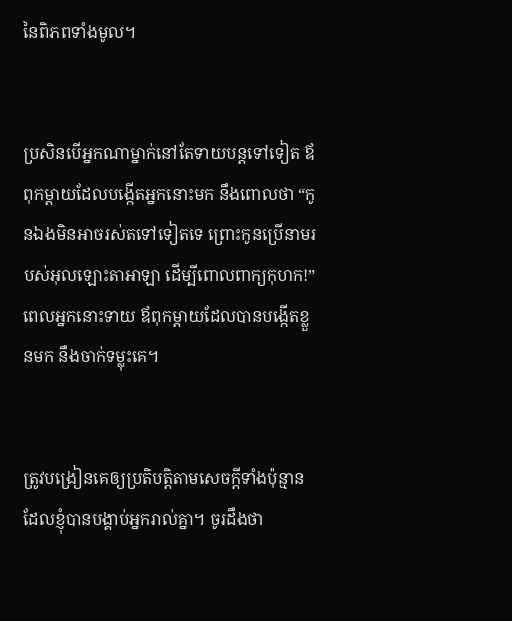នៃពិភពទាំងមូល។


ប្រសិនបើអ្នកណាម្នាក់នៅតែទាយបន្តទៅទៀត ឪពុក‌ម្ដាយដែលបង្កើតអ្នកនោះមក នឹងពោលថា “កូនឯងមិនអាចរស់តទៅទៀតទេ ព្រោះកូនប្រើនាមរបស់អុលឡោះ‌តាអាឡា ដើម្បីពោលពាក្យកុហក!” ពេលអ្នកនោះទាយ ឪពុក‌ម្ដាយដែលបានបង្កើតខ្លួនមក នឹងចាក់ទម្លុះគេ។


ត្រូវបង្រៀនគេឲ្យប្រតិបត្ដិតាមសេចក្ដីទាំងប៉ុន្មាន ដែលខ្ញុំបានបង្គាប់អ្នករាល់គ្នា។ ចូរដឹងថា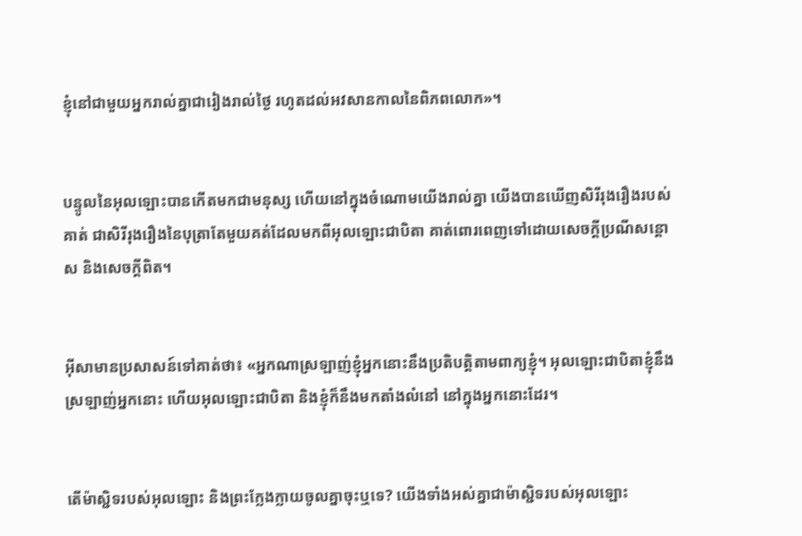ខ្ញុំនៅជាមួយអ្នករាល់គ្នាជារៀងរាល់ថ្ងៃ រហូតដល់អវសានកាលនៃពិភពលោក»។


បន្ទូលនៃអុលឡោះបានកើតមកជាមនុស្ស ហើយនៅក្នុងចំណោមយើងរាល់គ្នា យើងបានឃើញសិរី‌រុង‌រឿងរបស់គាត់ ជាសិរី‌រុង‌រឿងនៃបុត្រាតែមួយគត់ដែលមកពីអុលឡោះជាបិតា គាត់ពោរ‌ពេញទៅដោយសេចក្តីប្រណី‌សន្តោស និងសេចក្ដីពិត។


អ៊ីសាមានប្រសាសន៍ទៅគាត់ថា៖ «អ្នកណាស្រឡាញ់ខ្ញុំអ្នកនោះនឹងប្រតិបត្ដិតាមពាក្យខ្ញុំ។ អុលឡោះជាបិតាខ្ញុំនឹងស្រឡាញ់អ្នកនោះ ហើយអុលឡោះជាបិតា និងខ្ញុំក៏នឹងមកតាំងលំ‌នៅ នៅក្នុងអ្នកនោះដែរ។


តើម៉ាស្ជិទរបស់អុលឡោះ និងព្រះ‌ក្លែង‌ក្លាយចូលគ្នាចុះឬទេ? យើងទាំងអស់គ្នាជាម៉ាស្ជិទរបស់អុលឡោះ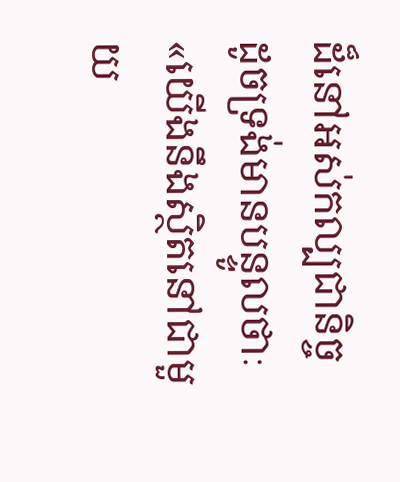ដ៏នៅអស់‌កល្បជានិច្ច ដូចទ្រង់មានបន្ទូលថាៈ «យើងនឹងស្ថិតនៅជាមួយ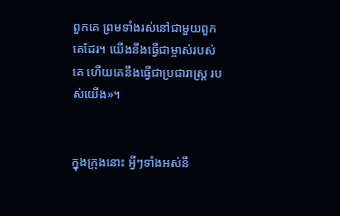ពួកគេ ព្រមទាំងរស់នៅជាមួយពួកគេដែរ។ យើងនឹងធ្វើជាម្ចាស់របស់គេ ហើយគេនឹងធ្វើជាប្រជា‌រាស្ដ្រ របស់យើង»។


ក្នុងក្រុងនោះ អ្វីៗទាំងអស់នឹ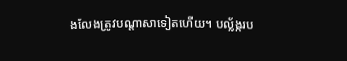ងលែងត្រូវបណ្ដាសាទៀតហើយ។ បល្ល័ង្ករប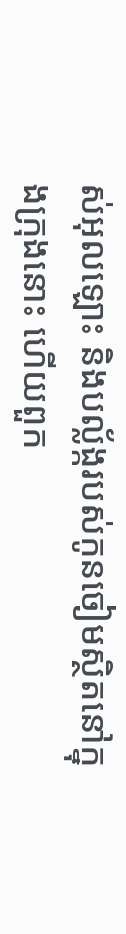ស់អុលឡោះ និងបល្ល័ង្ករបស់កូនចៀមស្ថិតនៅក្នុងក្រុងនោះ ហើយពួក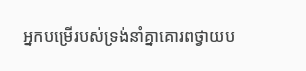អ្នកបម្រើរបស់ទ្រង់នាំគ្នាគោរពថ្វាយ‌ប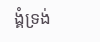ង្គំទ្រង់